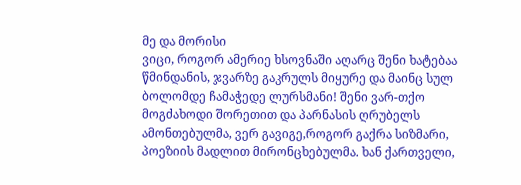მე და მორისი
ვიცი, როგორ ამერიე ხსოვნაში აღარც შენი ხატებაა წმინდანის, ჯვარზე გაკრულს მიყურე და მაინც სულ ბოლომდე ჩამაჭედე ლურსმანი! შენი ვარ-თქო მოგძახოდი შორეთით და პარნასის ღრუბელს ამონთებულმა, ვერ გავიგე,როგორ გაქრა სიზმარი, პოეზიის მადლით მირონცხებულმა. ხან ქართველი,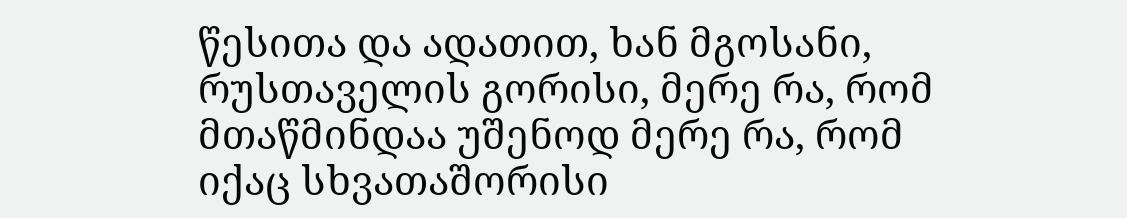წესითა და ადათით, ხან მგოსანი, რუსთაველის გორისი, მერე რა, რომ მთაწმინდაა უშენოდ მერე რა, რომ იქაც სხვათაშორისი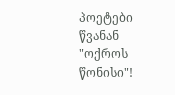პოეტები წვანან "ოქროს წონისი"!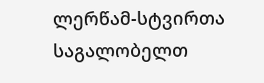ლერწამ-სტვირთა საგალობელთ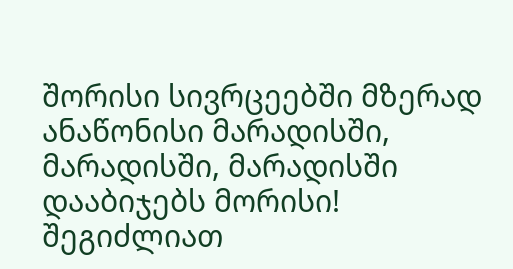შორისი სივრცეებში მზერად ანაწონისი მარადისში, მარადისში, მარადისში დააბიჯებს მორისი!
შეგიძლიათ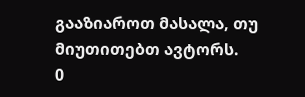გააზიაროთ მასალა, თუ მიუთითებთ ავტორს.
0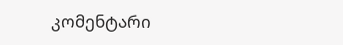კომენტარი